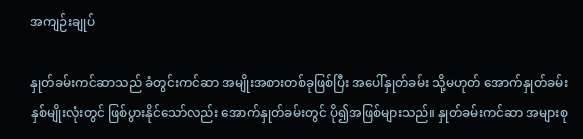အကျဉ်းချုပ်

နှုတ်ခမ်းကင်ဆာသည် ခံတွင်းကင်ဆာ အမျိုးအစားတစ်ခုဖြစ်ပြီး အပေါ်နှုတ်ခမ်း သို့မဟုတ် အောက်နှုတ်ခမ်း နှစ်မျိုးလုံးတွင် ဖြစ်ပွားနိုင်သော်လည်း အောက်နှုတ်ခမ်းတွင် ပို၍အဖြစ်များသည်။ နှုတ်ခမ်းကင်ဆာ အများစု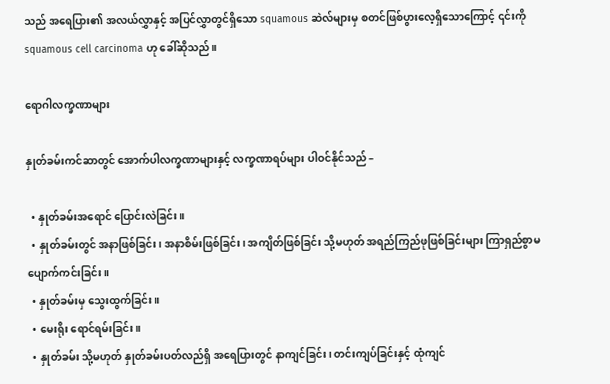သည် အရေပြား၏ အလယ်လွှာနှင့် အပြင်လွှာတွင်ရှိသော squamous ဆဲလ်များမှ စတင်ဖြစ်ပွားလေ့ရှိသောကြောင့် ၎င်းကို squamous cell carcinoma ဟု ခေါ်ဆိုသည်။

ရောဂါလက္ခဏာများ

နှုတ်ခမ်းကင်ဆာတွင် အောက်ပါလက္ခဏာများနှင့် လက္ခဏာရပ်များ ပါဝင်နိုင်သည် –

  • နှုတ်ခမ်းအရောင် ပြောင်းလဲခြင်း။
  • နှုတ်ခမ်းတွင် အနာဖြစ်ခြင်း၊ အနာစိမ်းဖြစ်ခြင်း၊ အကျိတ်ဖြစ်ခြင်း သို့မဟုတ် အရည်ကြည်ဖုဖြစ်ခြင်းများ ကြာရှည်စွာမပျောက်ကင်းခြင်း။
  • နှုတ်ခမ်းမှ သွေးထွက်ခြင်း။
  • မေးရိုး ရောင်ရမ်းခြင်း။
  • နှုတ်ခမ်း သို့မဟုတ် နှုတ်ခမ်းပတ်လည်ရှိ အရေပြားတွင် နာကျင်ခြင်း၊ တင်းကျပ်ခြင်းနှင့် ထုံကျင်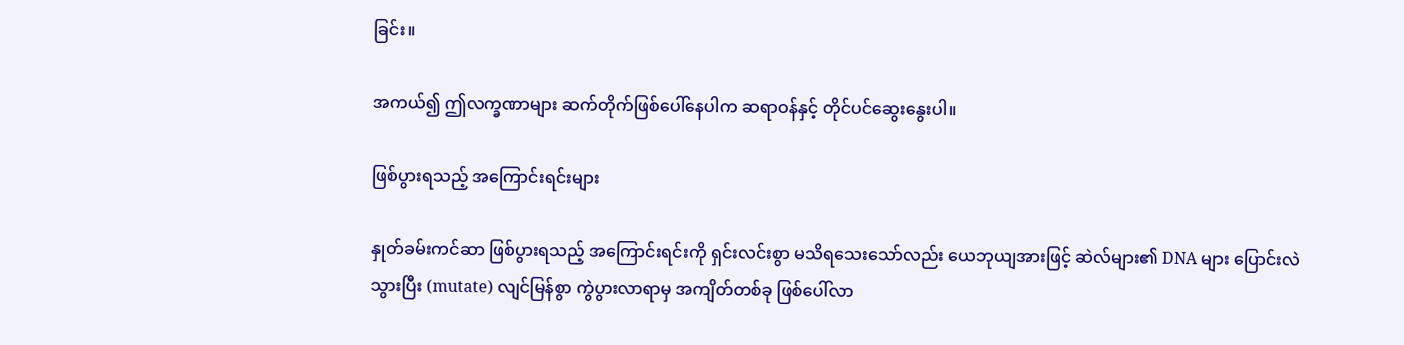ခြင်း။

အကယ်၍ ဤလက္ခဏာများ ဆက်တိုက်ဖြစ်ပေါ်နေပါက ဆရာဝန်နှင့် တိုင်ပင်ဆွေးနွေးပါ။

ဖြစ်ပွားရသည့် အကြောင်းရင်းများ

နှုတ်ခမ်းကင်ဆာ ဖြစ်ပွားရသည့် အကြောင်းရင်းကို ရှင်းလင်းစွာ မသိရသေးသော်လည်း ယေဘုယျအားဖြင့် ဆဲလ်များ၏ DNA များ ပြောင်းလဲသွားပြီး (mutate) လျင်မြန်စွာ ကွဲပွားလာရာမှ အကျိတ်တစ်ခု ဖြစ်ပေါ်လာ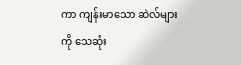ကာ ကျန်းမာသော ဆဲလ်များကို သေဆုံး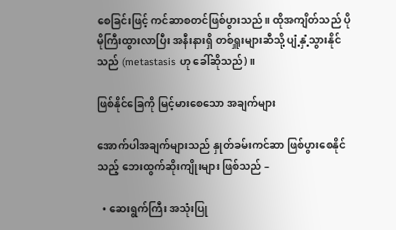စေခြင်းဖြင့် ကင်ဆာစတင်ဖြစ်ပွားသည်။ ထိုအကျိတ်သည် ပိုမိုကြီးထွားလာပြီး အနီးနားရှိ တစ်ရှူးများဆီသို့ ပျံ့နှံ့သွားနိုင်သည် (metastasis ဟု ခေါ်ဆိုသည်)။

ဖြစ်နိုင်ခြေကို မြင့်မားစေသော အချက်များ

အောက်ပါအချက်များသည် နှုတ်ခမ်းကင်ဆာ ဖြစ်ပွားစေနိုင်သည့် ဘေးထွက်ဆိုးကျိုးများ ဖြစ်သည် –

  • ဆေးရွက်ကြီး အသုံးပြု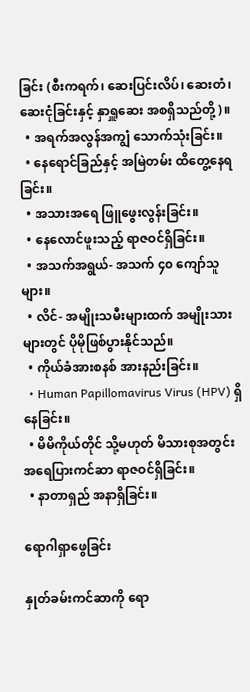ခြင်း (စီးကရက်၊ ဆေးပြင်းလိပ်၊ ဆေးတံ၊ ဆေးငုံခြင်းနှင့် နှာရှူဆေး အစရှိသည်တို့)။
  • အရက်အလွန်အကျွံ သောက်သုံးခြင်း။
  • နေရောင်ခြည်နှင့် အမြဲတမ်း ထိတွေ့နေရခြင်း။
  • အသားအရေ ဖြူဖွေးလွန်းခြင်း။
  • နေလောင်ဖူးသည့် ရာဇဝင်ရှိခြင်း။
  • အသက်အရွယ်- အသက် ၄၀ ကျော်သူများ။
  • လိင်- အမျိုးသမီးများထက် အမျိုးသားများတွင် ပိုမိုဖြစ်ပွားနိုင်သည်။
  • ကိုယ်ခံအားစနစ် အားနည်းခြင်း။
  • Human Papillomavirus Virus (HPV) ရှိနေခြင်း။
  • မိမိကိုယ်တိုင် သို့မဟုတ် မိသားစုအတွင်း အရေပြားကင်ဆာ ရာဇဝင်ရှိခြင်း။
  • နာတာရှည် အနာရှိခြင်း။

ရောဂါရှာဖွေခြင်း

နှုတ်ခမ်းကင်ဆာကို ရော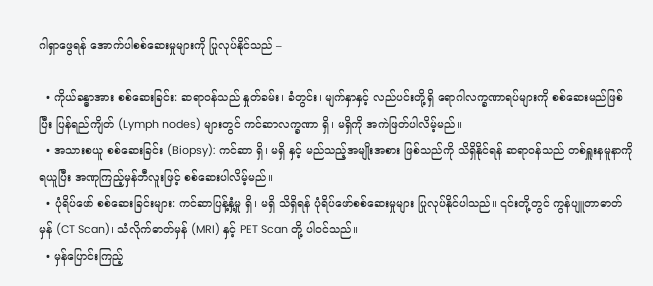ဂါရှာဖွေရန် အောက်ပါစစ်ဆေးမှုများကို ပြုလုပ်နိုင်သည် –

  • ကိုယ်ခန္ဓာအား စစ်ဆေးခြင်း: ဆရာဝန်သည် နှုတ်ခမ်း၊ ခံတွင်း၊ မျက်နှာနှင့် လည်ပင်းတို့ရှိ ရောဂါလက္ခဏာရပ်များကို စစ်ဆေးမည်ဖြစ်ပြီး ပြန်ရည်ကျိတ် (Lymph nodes) များတွင် ကင်ဆာလက္ခဏာ ရှိ၊ မရှိကို အကဲဖြတ်ပါလိမ့်မည်။
  • အသားစယူ စစ်ဆေးခြင်း (Biopsy): ကင်ဆာ ရှိ၊ မရှိ နှင့် မည်သည့်အမျိုးအစား ဖြစ်သည်ကို သိရှိနိုင်ရန် ဆရာဝန်သည် တစ်ရှူးနမူနာကို ရယူပြီး အဏုကြည့်မှန်ဘီလူးဖြင့် စစ်ဆေးပါလိမ့်မည်။
  • ပုံရိပ်ဖော် စစ်ဆေးခြင်းများ: ကင်ဆာပြန့်နှံ့မှု ရှိ၊ မရှိ သိရှိရန် ပုံရိပ်ဖော်စစ်ဆေးမှုများ ပြုလုပ်နိုင်ပါသည်။ ၎င်းတို့တွင် ကွန်ပျူတာဓာတ်မှန် (CT Scan)၊ သံလိုက်ဓာတ်မှန် (MRI) နှင့် PET Scan တို့ ပါဝင်သည်။
  • မှန်ပြောင်းကြည့်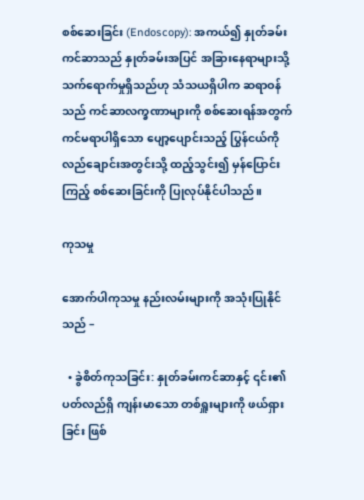စစ်ဆေးခြင်း (Endoscopy): အကယ်၍ နှုတ်ခမ်းကင်ဆာသည် နှုတ်ခမ်းအပြင် အခြားနေရာများသို့ သက်ရောက်မှုရှိသည်ဟု သံသယရှိပါက ဆရာဝန်သည် ကင်ဆာလက္ခဏာများကို စစ်ဆေးရန်အတွက် ကင်မရာပါရှိသော ပျော့ပျောင်းသည့် ပြွန်ငယ်ကို လည်ချောင်းအတွင်းသို့ ထည့်သွင်း၍ မှန်ပြောင်းကြည့် စစ်ဆေးခြင်းကို ပြုလုပ်နိုင်ပါသည်။

ကုသမှု

အောက်ပါကုသမှု နည်းလမ်းများကို အသုံးပြုနိုင်သည် –

  • ခွဲစိတ်ကုသခြင်း: နှုတ်ခမ်းကင်ဆာနှင့် ၎င်း၏ပတ်လည်ရှိ ကျန်းမာသော တစ်ရှူးများကို ဖယ်ရှားခြင်း ဖြစ်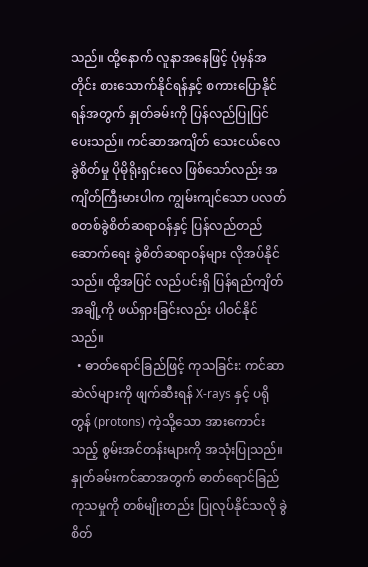သည်။ ထို့နောက် လူနာအနေဖြင့် ပုံမှန်အတိုင်း စားသောက်နိုင်ရန်နှင့် စကားပြောနိုင်ရန်အတွက် နှုတ်ခမ်းကို ပြန်လည်ပြုပြင်ပေးသည်။ ကင်ဆာအကျိတ် သေးငယ်လေ ခွဲစိတ်မှု ပိုမိုရိုးရှင်းလေ ဖြစ်သော်လည်း အကျိတ်ကြီးမားပါက ကျွမ်းကျင်သော ပလတ်စတစ်ခွဲစိတ်ဆရာဝန်နှင့် ပြန်လည်တည်ဆောက်ရေး ခွဲစိတ်ဆရာဝန်များ လိုအပ်နိုင်သည်။ ထို့အပြင် လည်ပင်းရှိ ပြန်ရည်ကျိတ်အချို့ကို ဖယ်ရှားခြင်းလည်း ပါဝင်နိုင်သည်။
  • ဓာတ်ရောင်ခြည်ဖြင့် ကုသခြင်း: ကင်ဆာဆဲလ်များကို ဖျက်ဆီးရန် X-rays နှင့် ပရိုတွန် (protons) ကဲ့သို့သော အားကောင်းသည့် စွမ်းအင်တန်းများကို အသုံးပြုသည်။ နှုတ်ခမ်းကင်ဆာအတွက် ဓာတ်ရောင်ခြည်ကုသမှုကို တစ်မျိုးတည်း ပြုလုပ်နိုင်သလို ခွဲစိတ်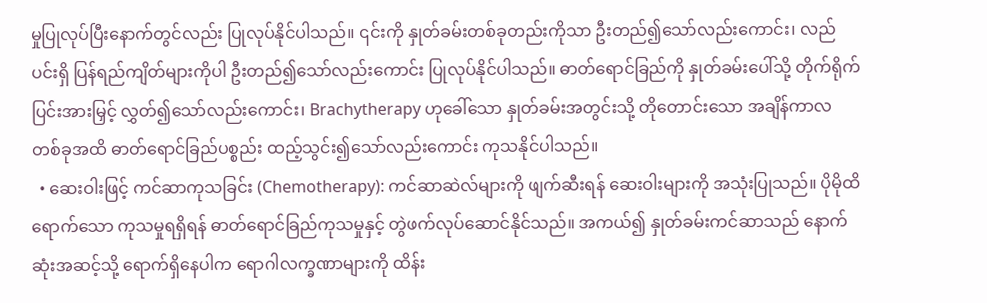မှုပြုလုပ်ပြီးနောက်တွင်လည်း ပြုလုပ်နိုင်ပါသည်။ ၎င်းကို နှုတ်ခမ်းတစ်ခုတည်းကိုသာ ဦးတည်၍သော်လည်းကောင်း၊ လည်ပင်းရှိ ပြန်ရည်ကျိတ်များကိုပါ ဦးတည်၍သော်လည်းကောင်း ပြုလုပ်နိုင်ပါသည်။ ဓာတ်ရောင်ခြည်ကို နှုတ်ခမ်းပေါ်သို့ တိုက်ရိုက် ပြင်းအားမြှင့် လွှတ်၍သော်လည်းကောင်း၊ Brachytherapy ဟုခေါ်သော နှုတ်ခမ်းအတွင်းသို့ တိုတောင်းသော အချိန်ကာလတစ်ခုအထိ ဓာတ်ရောင်ခြည်ပစ္စည်း ထည့်သွင်း၍သော်လည်းကောင်း ကုသနိုင်ပါသည်။
  • ဆေးဝါးဖြင့် ကင်ဆာကုသခြင်း (Chemotherapy): ကင်ဆာဆဲလ်များကို ဖျက်ဆီးရန် ဆေးဝါးများကို အသုံးပြုသည်။ ပိုမိုထိရောက်သော ကုသမှုရရှိရန် ဓာတ်ရောင်ခြည်ကုသမှုနှင့် တွဲဖက်လုပ်ဆောင်နိုင်သည်။ အကယ်၍ နှုတ်ခမ်းကင်ဆာသည် နောက်ဆုံးအဆင့်သို့ ရောက်ရှိနေပါက ရောဂါလက္ခဏာများကို ထိန်း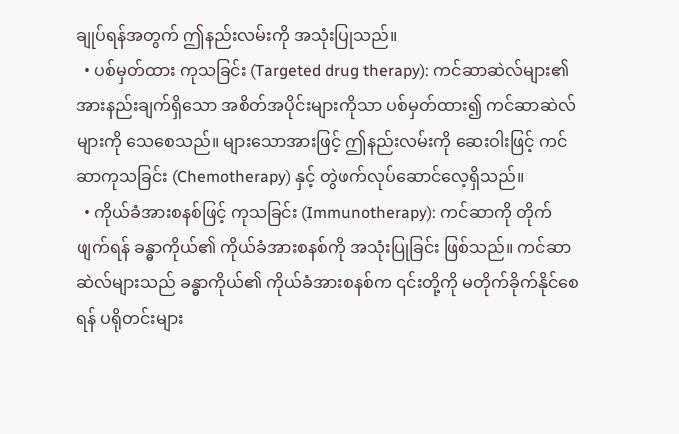ချုပ်ရန်အတွက် ဤနည်းလမ်းကို အသုံးပြုသည်။
  • ပစ်မှတ်ထား ကုသခြင်း (Targeted drug therapy): ကင်ဆာဆဲလ်များ၏ အားနည်းချက်ရှိသော အစိတ်အပိုင်းများကိုသာ ပစ်မှတ်ထား၍ ကင်ဆာဆဲလ်များကို သေစေသည်။ များသောအားဖြင့် ဤနည်းလမ်းကို ဆေးဝါးဖြင့် ကင်ဆာကုသခြင်း (Chemotherapy) နှင့် တွဲဖက်လုပ်ဆောင်လေ့ရှိသည်။
  • ကိုယ်ခံအားစနစ်ဖြင့် ကုသခြင်း (Immunotherapy): ကင်ဆာကို တိုက်ဖျက်ရန် ခန္ဓာကိုယ်၏ ကိုယ်ခံအားစနစ်ကို အသုံးပြုခြင်း ဖြစ်သည်။ ကင်ဆာဆဲလ်များသည် ခန္ဓာကိုယ်၏ ကိုယ်ခံအားစနစ်က ၎င်းတို့ကို မတိုက်ခိုက်နိုင်စေရန် ပရိုတင်းများ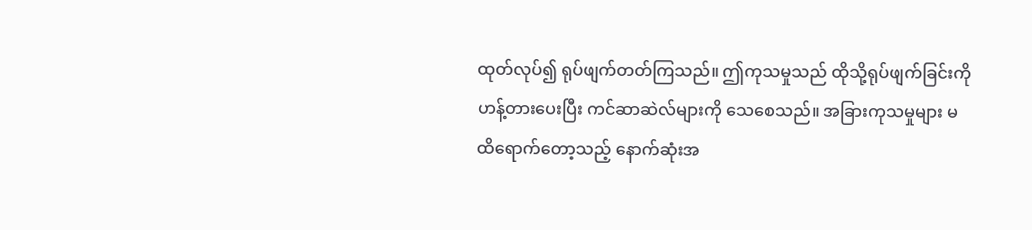ထုတ်လုပ်၍ ရုပ်ဖျက်တတ်ကြသည်။ ဤကုသမှုသည် ထိုသို့ရုပ်ဖျက်ခြင်းကို ဟန့်တားပေးပြီး ကင်ဆာဆဲလ်များကို သေစေသည်။ အခြားကုသမှုများ မထိရောက်တော့သည့် နောက်ဆုံးအ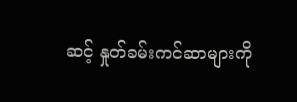ဆင့် နှုတ်ခမ်းကင်ဆာများကို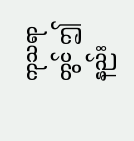ကုသရာတွင် ဤနည်း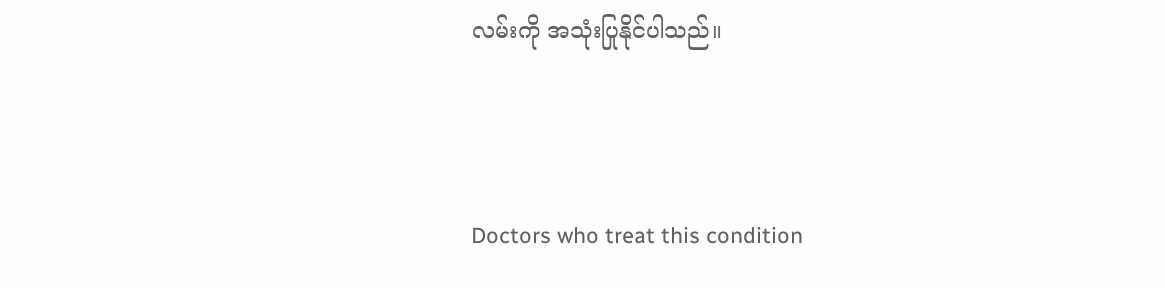လမ်းကို အသုံးပြုနိုင်ပါသည်။



Doctors who treat this condition